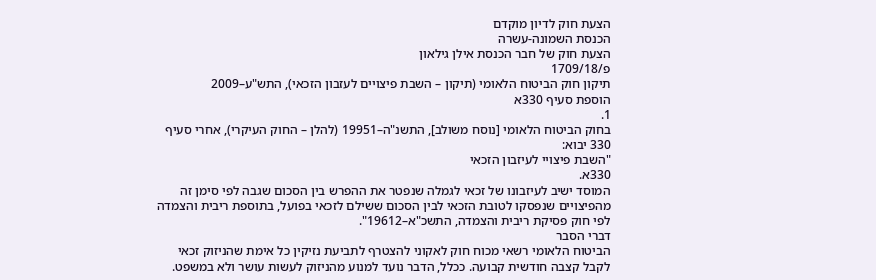הצעת חוק לדיון מוקדם
הכנסת השמונה-עשרה
הצעת חוק של חבר הכנסת אילן גילאון
פ/1709/18
תיקון חוק הביטוח הלאומי (תיקון – השבת פיצויים לעזבון הזכאי), התש"ע–2009
הוספת סעיף 330א
1.
בחוק הביטוח הלאומי [נוסח משולב], התשנ"ה–19951 (להלן – החוק העיקרי), אחרי סעיף 330 יבוא:
"השבת פיצויי לעיזבון הזכאי
330א.
המוסד ישיב לעיזבונו של זכאי לגמלה שנפטר את ההפרש בין הסכום שגבה לפי סימן זה מהפיצויים שנפסקו לטובת הזכאי לבין הסכום ששילם לזכאי בפועל, בתוספת ריבית והצמדה לפי חוק פסיקת ריבית והצמדה, התשכ"א–19612".
דברי הסבר
הביטוח הלאומי רשאי מכוח חוק לאקוני להצטרף לתביעת נזיקין כל אימת שהניזוק זכאי לקבל קצבה חודשית קבועה. ככלל, הדבר נועד למנוע מהניזוק לעשות עושר ולא במשפט.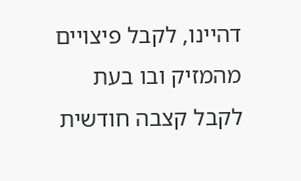דהיינו, לקבל פיצויים מהמזיק ובו בעת לקבל קצבה חודשית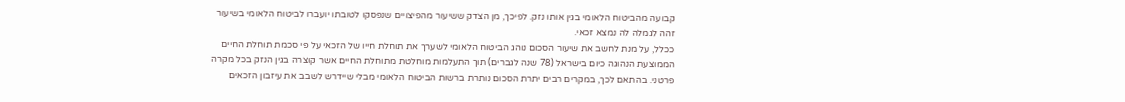קבועה מהביטוח הלאומי בגין אותו נזק. לפיכך, מן הצדק ששיעור מהפיצויים שנפסקו לטובתו יועברו לביטוח הלאומי בשיעור זהה לגמלה לה נמצא זכאי.
ככלל, על מנת לחשב את שיעור הסכום נוהג הביטוח הלאומי לשערך את תוחלת חייו של הזכאי על פי סכמת תוחלת החיים הממוצעת הנהוגה כיום בישראל (78 שנה לגברים) תוך התעלמות מוחלטת מתוחלת החיים אשר קוצרה בגין הנזק בכל מקרה פרטני. בהתאם לכך, במקרים רבים יתרת הסכום נותרת ברשות הביטוח הלאומי מבלי שיידרש לשבב את עיזבון הזכאים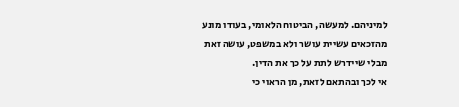למיניהם. למעשה, הביטוח הלאומי, בעודו מונע מהזכאים עשיית עושר ולא במשפט, עושה זאת מבלי שיידרש לתת על כך את הדין.
אי לכך ובהתאם לזאת, מן הראוי כי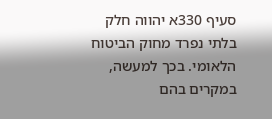סעיף 330א יהווה חלק בלתי נפרד מחוק הביטוח הלאומי. בכך למעשה, במקרים בהם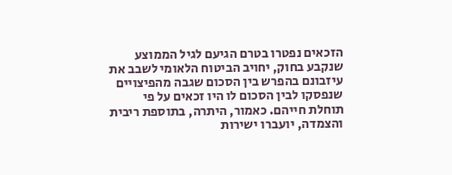הזכאים נפטרו בטרם הגיעם לגיל הממוצע שנקבע בחוק, יחויב הביטוח הלאומי לשבב את עיזבונם בהפרש בין הסכום שגבה מהפיצויים שנפסקו לבין הסכום לו היו זכאים על פי תוחלת חייהם. כאמור, היתרה, בתוספת ריבית והצמדה, יועברו ישירות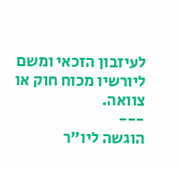לעיזבון הזכאי ומשם ליורשיו מכוח חוק או צוואה.
---
הוגשה ליו"ר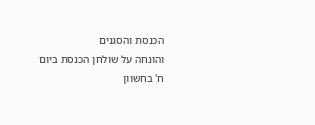הכנסת והסגנים
והונחה על שולחן הכנסת ביום
ח' בחשוון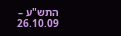התש"ע – 26.10.09